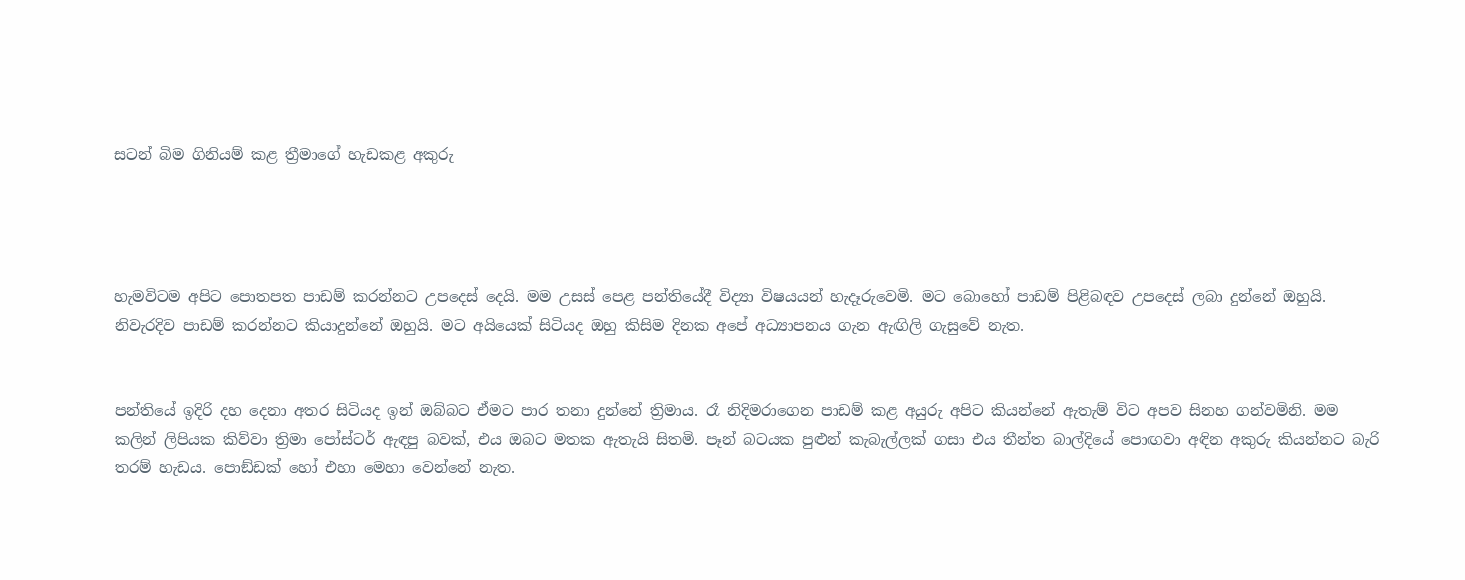සටන් බිම ගිනියම් කළ ත්‍රීමාගේ හැඩකළ අකුරු




හැමවිටම අපිට පොතපත පාඩම් කරන්නට උපදෙස් දෙයි. මම උසස් පෙළ පන්තියේදී විද්‍යා විෂයයන් හැදෑරුවෙමි. මට බොහෝ පාඩම් පිළිබඳව උපදෙස් ලබා දුන්නේ ඔහුයි. නිවැරදිව පාඩම් කරන්නට කියාදුන්නේ ඔහුයි. මට අයියෙක් සිටියද ඔහු කිසිම දිනක අපේ අධ්‍යාපනය ගැන ඇඟිලි ගැසුවේ නැත.


පන්තියේ ඉදිරි දහ දෙනා අතර සිටියද ඉන් ඔබ්බට ඒමට පාර තනා දුන්නේ ත්‍රිමාය. රෑ නිදිමරාගෙන පාඩම් කළ අයුරු අපිට කියන්නේ ඇතැම් විට අපව සිනහ ගන්වමිනි. මම කලින් ලිපියක කිව්වා ත්‍රිමා පෝස්ටර් ඇඳපු බවක්, එය ඔබට මතක ඇතැයි සිතමි. පෑන් බටයක පුළුන් කැබැල්ලක් ගසා එය තීන්ත බාල්දියේ පොඟවා අඳින අකුරු කියන්නට බැරි තරම් හැඩය. පොඞ්ඩක් හෝ එහා මෙහා වෙන්නේ නැත.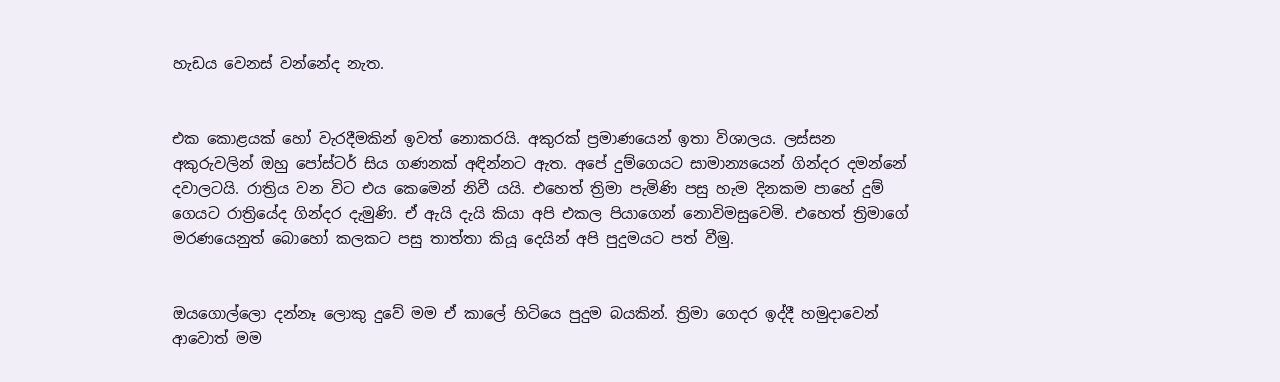හැඩය වෙනස් වන්නේද නැත.


එක කොළයක් හෝ වැරදීමකින් ඉවත් නොකරයි. අකුරක් ප්‍රමාණයෙන් ඉතා විශාලය. ලස්සන අකුරුවලින් ඔහු පෝස්ටර් සිය ගණනක් අඳින්නට ඇත. අපේ දුම්ගෙයට සාමාන්‍යයෙන් ගින්දර දමන්නේ දවාලටයි. රාත්‍රිය වන විට එය කෙමෙන් නිවී යයි. එහෙත් ත්‍රිමා පැමිණි පසු හැම දිනකම පාහේ දුම් ගෙයට රාත්‍රියේද ගින්දර දැමුණි. ඒ ඇයි දැයි කියා අපි එකල පියාගෙන් නොවිමසුවෙමි. එහෙත් ත්‍රිමාගේ මරණයෙනුත් බොහෝ කලකට පසු තාත්තා කියූ දෙයින් අපි පුදුමයට පත් වීමු.


ඔයගොල්ලො දන්නෑ ලොකු දුවේ මම ඒ කාලේ හිටියෙ පුදුම බයකින්. ත්‍රිමා ගෙදර ඉද්දී හමුදාවෙන් ආවොත් මම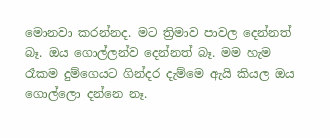මොනවා කරන්නද. මට ත්‍රිමාව පාවල දෙන්නත් බෑ. ඔය ගොල්ලන්ව දෙන්නත් බෑ. මම හැම රෑකම දුම්ගෙයට ගින්දර දැම්මෙ ඇයි කියල ඔය ගොල්ලො දන්නෙ නෑ.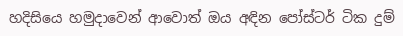හදිසියෙ හමුදාවෙන් ආවොත් ඔය අඳින පෝස්ටර් ටික දුම්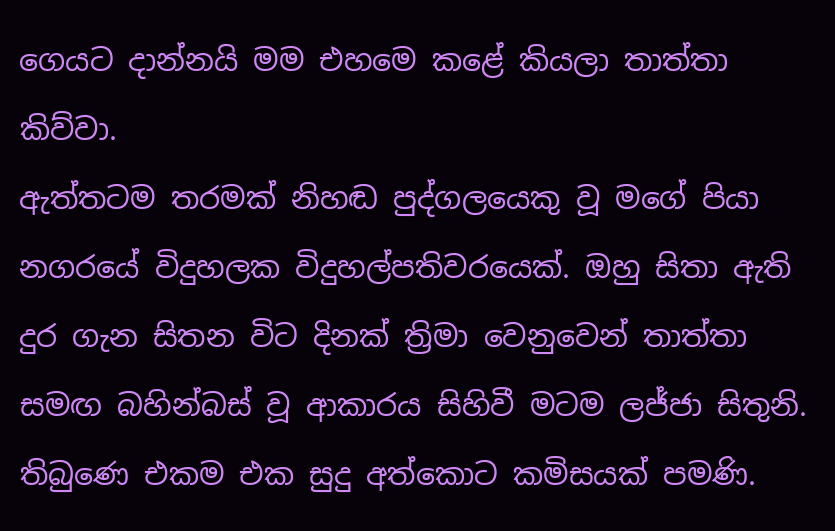ගෙයට දාන්නයි මම එහමෙ කළේ කියලා තාත්තා කිව්වා.
ඇත්තටම තරමක් නිහඬ පුද්ගලයෙකු වූ මගේ පියා නගරයේ විදුහලක විදුහල්පතිවරයෙක්. ඔහු සිතා ඇති දුර ගැන සිතන විට දිනක් ත්‍රිමා වෙනුවෙන් තාත්තා සමඟ බහින්බස් වූ ආකාරය සිහිවී මටම ලජ්ජා සිතුනි. තිබුණෙ එකම එක සුදු අත්කොට කමිසයක් පමණි.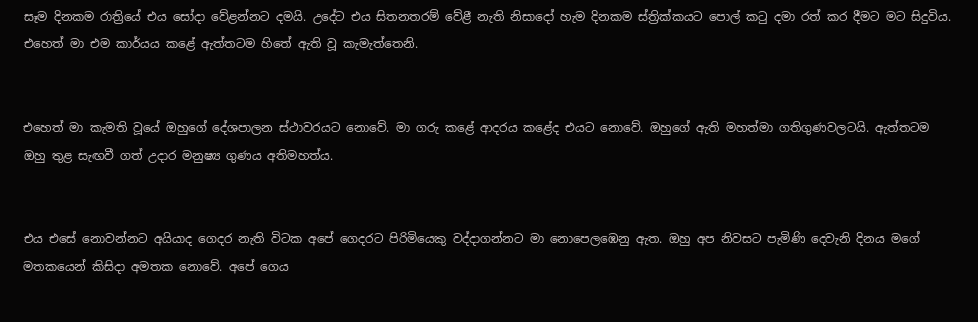සෑම දිනකම රාත්‍රියේ එය සෝදා වේළන්නට දමයි. උදේට එය සිතනතරම් වේළී නැති නිසාදෝ හැම දිනකම ස්ත්‍රික්කයට පොල් කටු දමා රත් කර දීමට මට සිදුවිය. එහෙත් මා එම කාර්යය කළේ ඇත්තටම හිතේ ඇති වූ කැමැත්තෙනි.


එහෙත් මා කැමති වූයේ ඔහුගේ දේශපාලන ස්ථාවරයට නොවේ. මා ගරු කළේ ආදරය කළේද එයට නොවේ. ඔහුගේ ඇති මහත්මා ගතිගුණවලටයි. ඇත්තටම ඔහු තුළ සැඟවී ගත් උදාර මනුෂ්‍ය ගුණය අතිමහත්ය.


එය එසේ නොවන්නට අයියාද ගෙදර නැති විටක අපේ ගෙදරට පිරිමියෙකු වද්දාගන්නට මා නොපෙලඹෙනු ඇත. ඔහු අප නිවසට පැමිණි දෙවැනි දිනය මගේ මතකයෙන් කිසිදා අමතක නොවේ. අපේ ගෙය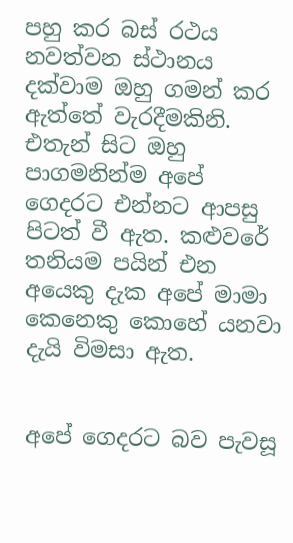පහු කර බස් රථය නවත්වන ස්ථානය දක්වාම ඔහු ගමන් කර ඇත්තේ වැරදීමකිනි. එතැන් සිට ඔහු පාගමනින්ම අපේ ගෙදරට එන්නට ආපසු පිටත් වී ඇත. කළුවරේ තනියම පයින් එන අයෙකු දැක අපේ මාමා කෙනෙකු කොහේ යනවා දැයි විමසා ඇත.


අපේ ගෙදරට බව පැවසූ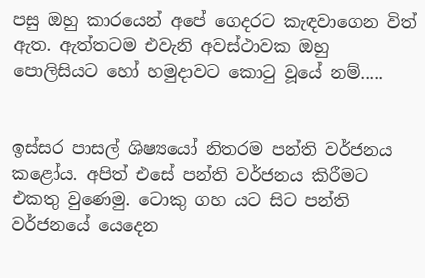පසු ඔහු කාරයෙන් අපේ ගෙදරට කැඳවාගෙන විත් ඇත. ඇත්තටම එවැනි අවස්ථාවක ඔහු පොලිසියට හෝ හමුදාවට කොටු වූයේ නම්.....


ඉස්සර පාසල් ශිෂ්‍යයෝ නිතරම පන්ති වර්ජනය කළෝය. අපිත් එසේ පන්ති වර්ජනය කිරීමට එකතු වුණෙමු. ටොකු ගහ යට සිට පන්ති වර්ජනයේ යෙදෙන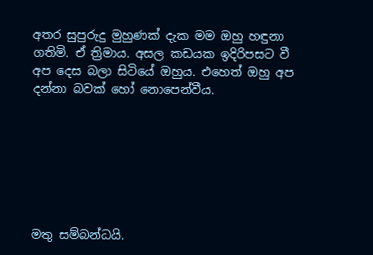අතර සුපුරුදු මුහුණක් දැක මම ඔහු හඳුනා ගතිමි. ඒ ත්‍රිමාය. අසල කඩයක ඉදිරිපසට වී අප දෙස බලා සිටියේ ඔහුය. එහෙත් ඔහු අප දන්නා බවක් හෝ නොපෙන්වීය.







මතු සම්බන්ධයි.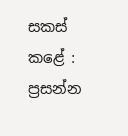සකස් කළේ :
ප්‍රසන්න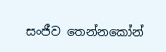සංජීව තෙන්නකෝන්